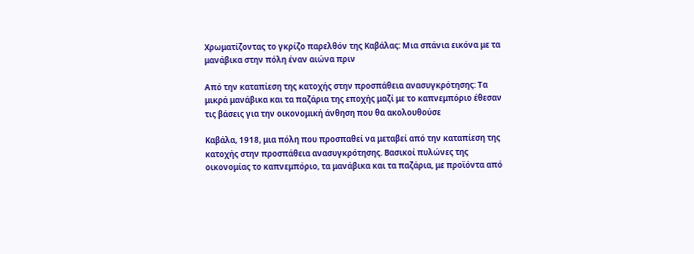Χρωματίζοντας το γκρίζο παρελθόν της Καβάλας: Μια σπάνια εικόνα με τα μανάβικα στην πόλη έναν αιώνα πριν

Από την καταπίεση της κατοχής στην προσπάθεια ανασυγκρότησης: Τα μικρά μανάβικα και τα παζάρια της εποχής μαζί με το καπνεμπόριο έθεσαν τις βάσεις για την οικονομική άνθηση που θα ακολουθούσε

Καβάλα, 1918, μια πόλη που προσπαθεί να μεταβεί από την καταπίεση της κατοχής στην προσπάθεια ανασυγκρότησης. Βασικοί πυλώνες της οικονομίας το καπνεμπόριο, τα μανάβικα και τα παζάρια, με προϊόντα από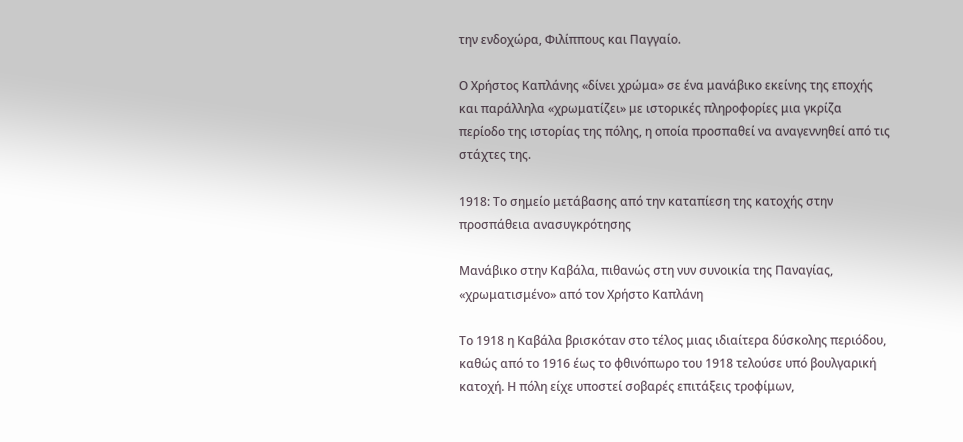την ενδοχώρα, Φιλίππους και Παγγαίο.

Ο Χρήστος Καπλάνης «δίνει χρώμα» σε ένα μανάβικο εκείνης της εποχής και παράλληλα «χρωματίζει» με ιστορικές πληροφορίες μια γκρίζα περίοδο της ιστορίας της πόλης, η οποία προσπαθεί να αναγεννηθεί από τις στάχτες της.

1918: Το σημείο μετάβασης από την καταπίεση της κατοχής στην προσπάθεια ανασυγκρότησης

Μανάβικο στην Καβάλα, πιθανώς στη νυν συνοικία της Παναγίας, «χρωματισμένο» από τον Χρήστο Καπλάνη

Το 1918 η Καβάλα βρισκόταν στο τέλος μιας ιδιαίτερα δύσκολης περιόδου, καθώς από το 1916 έως το φθινόπωρο του 1918 τελούσε υπό βουλγαρική κατοχή. Η πόλη είχε υποστεί σοβαρές επιτάξεις τροφίμων,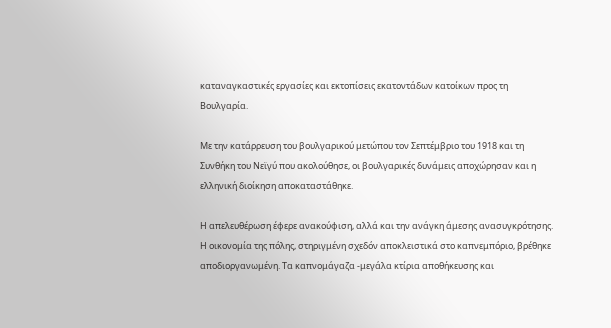καταναγκαστικές εργασίες και εκτοπίσεις εκατοντάδων κατοίκων προς τη Βουλγαρία.

Με την κατάρρευση του βουλγαρικού μετώπου τον Σεπτέμβριο του 1918 και τη Συνθήκη του Νεϊγύ που ακολούθησε, οι βουλγαρικές δυνάμεις αποχώρησαν και η ελληνική διοίκηση αποκαταστάθηκε.

Η απελευθέρωση έφερε ανακούφιση, αλλά και την ανάγκη άμεσης ανασυγκρότησης. Η οικονομία της πόλης, στηριγμένη σχεδόν αποκλειστικά στο καπνεμπόριο, βρέθηκε αποδιοργανωμένη. Τα καπνομάγαζα -μεγάλα κτίρια αποθήκευσης και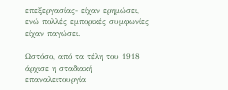επεξεργασίας- είχαν ερημώσει, ενώ πολλές εμπορικές συμφωνίες είχαν παγώσει.

Ωστόσο, από τα τέλη του 1918 άρχισε η σταδιακή επαναλειτουργία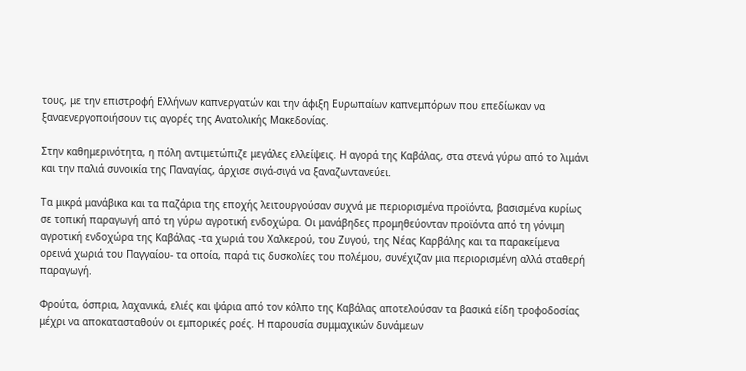τους, με την επιστροφή Ελλήνων καπνεργατών και την άφιξη Ευρωπαίων καπνεμπόρων που επεδίωκαν να ξαναενεργοποιήσουν τις αγορές της Ανατολικής Μακεδονίας.

Στην καθημερινότητα, η πόλη αντιμετώπιζε μεγάλες ελλείψεις. Η αγορά της Καβάλας, στα στενά γύρω από το λιμάνι και την παλιά συνοικία της Παναγίας, άρχισε σιγά-σιγά να ξαναζωντανεύει.

Τα μικρά μανάβικα και τα παζάρια της εποχής λειτουργούσαν συχνά με περιορισμένα προϊόντα, βασισμένα κυρίως σε τοπική παραγωγή από τη γύρω αγροτική ενδοχώρα. Οι μανάβηδες προμηθεύονταν προϊόντα από τη γόνιμη αγροτική ενδοχώρα της Καβάλας -τα χωριά του Χαλκερού, του Ζυγού, της Νέας Καρβάλης και τα παρακείμενα ορεινά χωριά του Παγγαίου- τα οποία, παρά τις δυσκολίες του πολέμου, συνέχιζαν μια περιορισμένη αλλά σταθερή παραγωγή.

Φρούτα, όσπρια, λαχανικά, ελιές και ψάρια από τον κόλπο της Καβάλας αποτελούσαν τα βασικά είδη τροφοδοσίας μέχρι να αποκατασταθούν οι εμπορικές ροές. Η παρουσία συμμαχικών δυνάμεων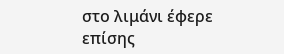στο λιμάνι έφερε επίσης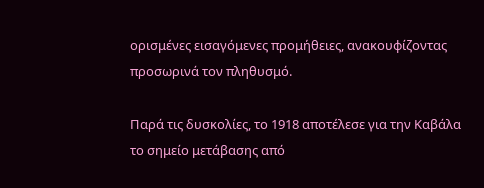ορισμένες εισαγόμενες προμήθειες, ανακουφίζοντας προσωρινά τον πληθυσμό.

Παρά τις δυσκολίες, το 1918 αποτέλεσε για την Καβάλα το σημείο μετάβασης από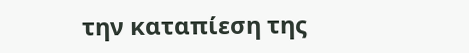την καταπίεση της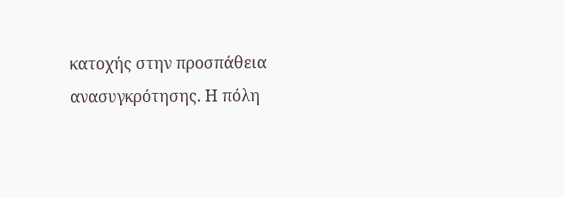κατοχής στην προσπάθεια ανασυγκρότησης. Η πόλη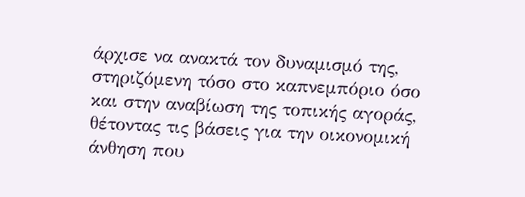άρχισε να ανακτά τον δυναμισμό της, στηριζόμενη τόσο στο καπνεμπόριο όσο και στην αναβίωση της τοπικής αγοράς, θέτοντας τις βάσεις για την οικονομική άνθηση που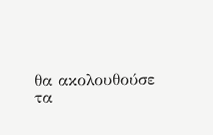θα ακολουθούσε τα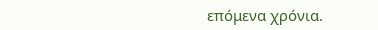επόμενα χρόνια.